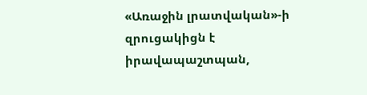«Առաջին լրատվական»-ի զրուցակիցն է իրավապաշտպան,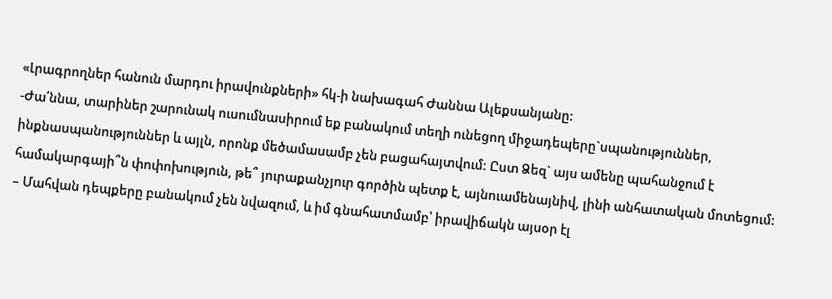«Լրագրողներ հանուն մարդու իրավունքների» հկ-ի նախագահ Ժաննա Ալեքսանյանը:
-Ժա՛ննա, տարիներ շարունակ ուսումնասիրում եք բանակում տեղի ունեցող միջադեպերը`սպանություններ, ինքնասպանություններ և այլն, որոնք մեծամասամբ չեն բացահայտվում: Ըստ Ձեզ` այս ամենը պահանջում է համակարգայի՞ն փոփոխություն, թե՞ յուրաքանչյուր գործին պետք է, այնուամենայնիվ, լինի անհատական մոտեցում:
– Մահվան դեպքերը բանակում չեն նվազում, և իմ գնահատմամբ՝ իրավիճակն այսօր էլ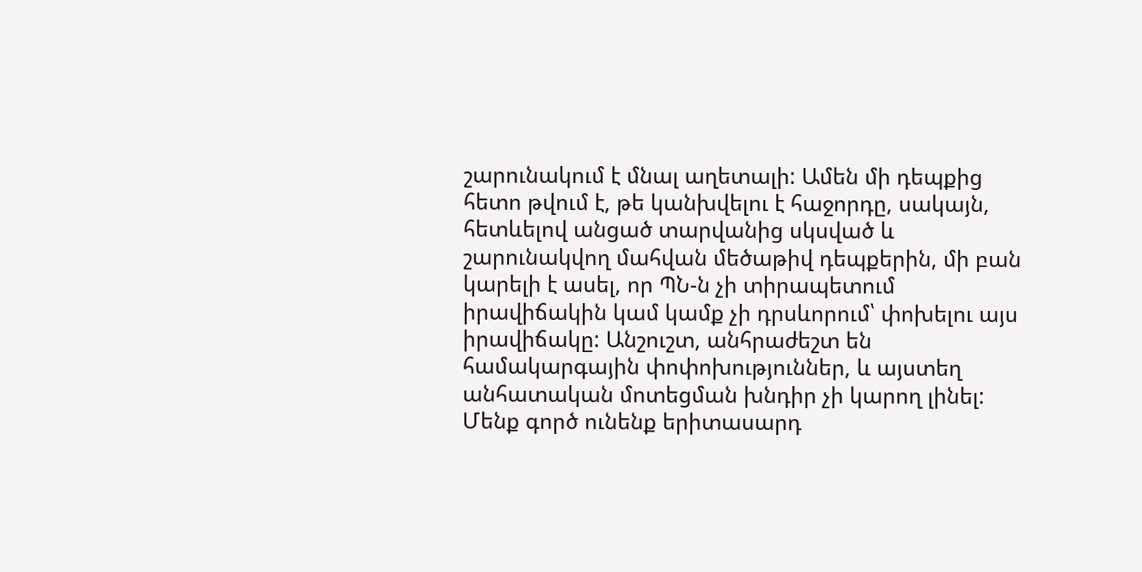շարունակում է մնալ աղետալի: Ամեն մի դեպքից հետո թվում է, թե կանխվելու է հաջորդը, սակայն, հետևելով անցած տարվանից սկսված և շարունակվող մահվան մեծաթիվ դեպքերին, մի բան կարելի է ասել, որ ՊՆ-ն չի տիրապետում իրավիճակին կամ կամք չի դրսևորում՝ փոխելու այս իրավիճակը: Անշուշտ, անհրաժեշտ են համակարգային փոփոխություններ, և այստեղ անհատական մոտեցման խնդիր չի կարող լինել:
Մենք գործ ունենք երիտասարդ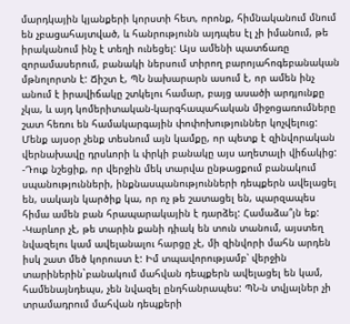մարդկային կյանքերի կորստի հետ, որոնք, հիմնականում մնում են չբացահայտված, և հանրությունն այդպես էլ չի իմանում, թե իրականում ինչ է տեղի ունեցել: Այս ամենի պատճառը զորամասերում, բանակի ներսում տիրող բարոյահոգեբանական մթնոլորտն է: Ճիշտ է, ՊՆ նախարարն ասում է, որ ամեն ինչ անում է իրավիճակը շտկելու համար, բայց ասածի արդյունքը չկա, և այդ կոմերիտական-կարգհապահական միջոցառումները շատ հեռու են համակարգային փոփոխություններ կոչվելուց: Մենք այսօր չենք տեսնում այն կամքը, որ պետք է զինվորական վերնախավը դրսևորի և փրկի բանակը այս աղետալի վիճակից:
-Դուք նշեցիք, որ վերջին մեկ տարվա ընթացքում բանակում սպանությունների, ինքնասպանությունների դեպքերն ավելացել են, սակայն կարծիք կա, որ ոչ թե շատացել են, պարզապես հիմա ամեն բան հրապարակային է դարձել: Համաձա՞յն եք:
-Կարևոր չէ, թե տարին քանի դիակ են տուն տանում, այստեղ նվազելու կամ ավելանալու հարցը չէ, մի զինվորի մահն արդեն իսկ շատ մեծ կորուստ է: Իմ տպավորությամբ՝ վերջին տարիներին`բանակում մահվան դեպքերն ավելացել են կամ, համենայնդեպս, չեն նվազել ընդհանրապես: ՊՆ-ն տվյալներ չի տրամադրում մահվան դեպքերի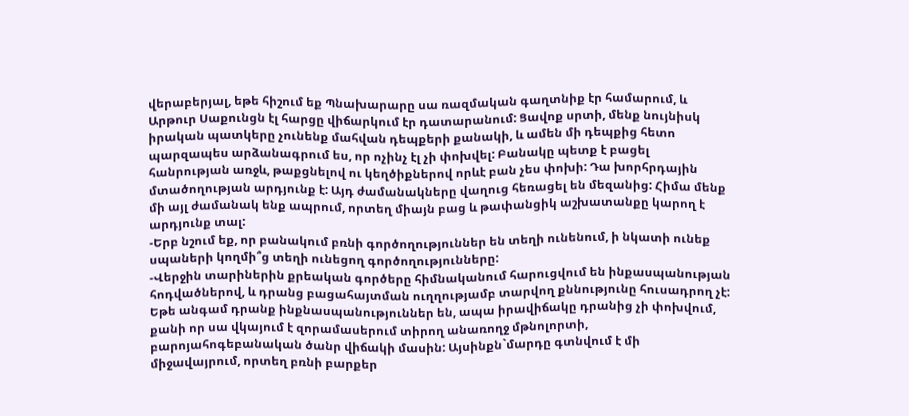վերաբերյալ, եթե հիշում եք Պնախարարը սա ռազմական գաղտնիք էր համարում, և Արթուր Սաքունցն էլ հարցը վիճարկում էր դատարանում: Ցավոք սրտի, մենք նույնիսկ իրական պատկերը չունենք մահվան դեպքերի քանակի, և ամեն մի դեպքից հետո պարզապես արձանագրում ես, որ ոչինչ էլ չի փոխվել: Բանակը պետք է բացել հանրության առջև, թաքցնելով ու կեղծիքներով որևէ բան չես փոխի: Դա խորհրդային մտածողության արդյունք է: Այդ ժամանակները վաղուց հեռացել են մեզանից: Հիմա մենք մի այլ ժամանակ ենք ապրում, որտեղ միայն բաց և թափանցիկ աշխատանքը կարող է արդյունք տալ:
-Երբ նշում եք, որ բանակում բռնի գործողություններ են տեղի ունենում, ի նկատի ունեք սպաների կողմի՞ց տեղի ունեցող գործողությունները:
-Վերջին տարիներին քրեական գործերը հիմնականում հարուցվում են ինքասպանության հոդվածներով, և դրանց բացահայտման ուղղությամբ տարվող քննությունը հուսադրող չէ: Եթե անգամ դրանք ինքնասպանություններ են, ապա իրավիճակը դրանից չի փոխվում, քանի որ սա վկայում է զորամասերում տիրող անառողջ մթնոլորտի, բարոյահոգեբանական ծանր վիճակի մասին: Այսինքն`մարդը գտնվում է մի միջավայրում, որտեղ բռնի բարքեր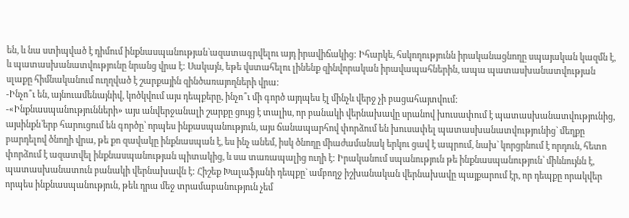են, և նա ստիպված է դիմում ինքնասպանության`ազատագրվելու այդ իրավիճակից: Իհարկե, հսկողությունն իրականացնողը սպայական կազմն է, և պատասխանատվությունը նրանց վրա է: Սակայն, եթե վստահելու լինենք զինվորական իրավապահներին, ապա պատասխանատվության սլաքը հիմնականում ուղղված է շարքային զինծառայողների վրա:
-Ինչո՞ւ են, այնուամենայնիվ, կոծկվում այս դեպքերը, ինչո՞ւ մի գործ այդպես էլ մինչև վերջ չի բացահայտվում:
-«Ինքնասպանությունների» այս անվերջանալի շարքը ցույց է տալիս, որ բանակի վերնախավը սրանով խուսափում է պատասխանատվությունից, այսինքն`երբ հարուցում են գործը՝ որպես ինքասպանություն, այս ճանապարհով փորձում են խուսափել պատասխանատվությունից` մեղքը բարդելով ծնողի վրա, թե քո զավակը ինքնասպան է, ես ինչ անեմ, իսկ ծնողը միաժամանակ երկու ցավ է ապրում, նախ` կորցրնում է որդուն, հետո փորձում է ազատվել ինքնասպանության պիտակից, և սա տառապալից ուղի է: Իրականում սպանություն թե ինքնասպանություն՝ միևնույնն է, պատասխանատուն բանակի վերնախավն է: Հիշեք Խալաֆյանի դեպքը` ամբողջ իշխանական վերնախավը պայքարում էր, որ դեպքը որակվեր որպես ինքնասպանություն, թեև դրա մեջ տրամաբանություն չեմ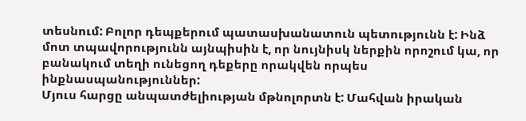տեսնում: Բոլոր դեպքերում պատասխանատուն պետությունն է: Ինձ մոտ տպավորությունն այնպիսին է, որ նույնիսկ ներքին որոշում կա, որ բանակում տեղի ունեցող դեքերը որակվեն որպես ինքնասպանություններ:
Մյուս հարցը անպատժելիության մթնոլորտն է: Մահվան իրական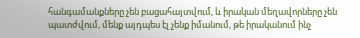հանգամանքները չեն բացահայտվում, և իրական մեղավորները չեն պատժվում, մենք այդպես էլ չենք իմանում, թե իրականում ինչ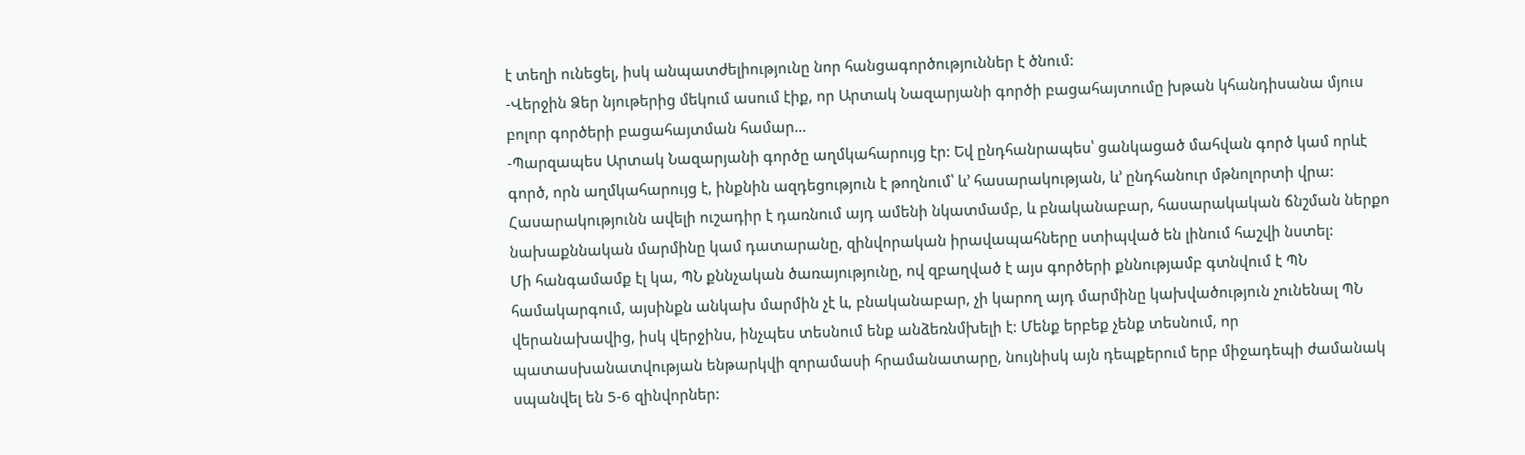է տեղի ունեցել, իսկ անպատժելիությունը նոր հանցագործություններ է ծնում:
-Վերջին Ձեր նյութերից մեկում ասում էիք, որ Արտակ Նազարյանի գործի բացահայտումը խթան կհանդիսանա մյուս բոլոր գործերի բացահայտման համար…
-Պարզապես Արտակ Նազարյանի գործը աղմկահարույց էր: Եվ ընդհանրապես՝ ցանկացած մահվան գործ կամ որևէ գործ, որն աղմկահարույց է, ինքնին ազդեցություն է թողնում՝ և’ հասարակության, և’ ընդհանուր մթնոլորտի վրա: Հասարակությունն ավելի ուշադիր է դառնում այդ ամենի նկատմամբ, և բնականաբար, հասարակական ճնշման ներքո նախաքննական մարմինը կամ դատարանը, զինվորական իրավապահները ստիպված են լինում հաշվի նստել:
Մի հանգամամք էլ կա, ՊՆ քննչական ծառայությունը, ով զբաղված է այս գործերի քննությամբ գտնվում է ՊՆ համակարգում, այսինքն անկախ մարմին չէ և, բնականաբար, չի կարող այդ մարմինը կախվածություն չունենալ ՊՆ վերանախավից, իսկ վերջինս, ինչպես տեսնում ենք անձեռնմխելի է: Մենք երբեք չենք տեսնում, որ պատասխանատվության ենթարկվի զորամասի հրամանատարը, նույնիսկ այն դեպքերում երբ միջադեպի ժամանակ սպանվել են 5-6 զինվորներ: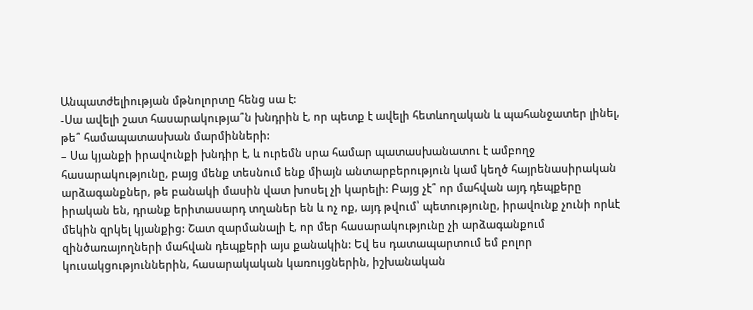Անպատժելիության մթնոլորտը հենց սա է:
-Սա ավելի շատ հասարակությա՞ն խնդրին է, որ պետք է ավելի հետևողական և պահանջատեր լինել, թե՞ համապատասխան մարմինների:
– Սա կյանքի իրավունքի խնդիր է, և ուրեմն սրա համար պատասխանատու է ամբողջ հասարակությունը, բայց մենք տեսնում ենք միայն անտարբերություն կամ կեղծ հայրենասիրական արձագանքներ, թե բանակի մասին վատ խոսել չի կարելի: Բայց չէ՞ որ մահվան այդ դեպքերը իրական են, դրանք երիտասարդ տղաներ են և ոչ ոք, այդ թվում՝ պետությունը, իրավունք չունի որևէ մեկին զրկել կյանքից: Շատ զարմանալի է, որ մեր հասարակությունը չի արձագանքում զինծառայողների մահվան դեպքերի այս քանակին: Եվ ես դատապարտում եմ բոլոր կուսակցություններին, հասարակական կառույցներին, իշխանական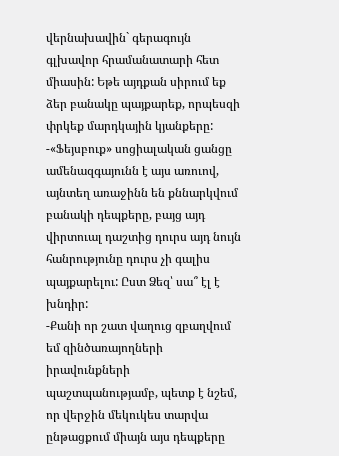վերնախավին` գերագույն գլխավոր հրամանատարի հետ միասին: Եթե այդքան սիրում եք ձեր բանակը պայքարեք, որպեսզի փրկեք մարդկային կյանքերը:
-«Ֆեյսբուք» սոցիալական ցանցը ամենազգայունն է այս առուով, այնտեղ առաջինն են քննարկվում բանակի դեպքերը, բայց այդ վիրտուալ դաշտից դուրս այդ նույն հանրությունը դուրս չի գալիս պայքարելու: Ըստ Ձեզ՝ սա՞ էլ է խնդիր:
-Քանի որ շատ վաղուց զբաղվում եմ զինծառայողների իրավունքների պաշտպանությամբ, պետք է նշեմ, որ վերջին մեկուկես տարվա ընթացքում միայն այս դեպքերը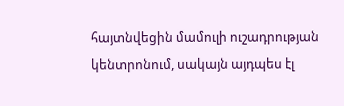հայտնվեցին մամուլի ուշադրության կենտրոնում, սակայն այդպես էլ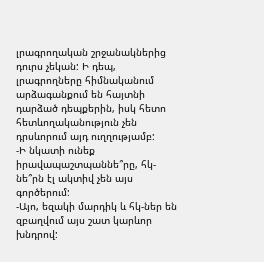լրագրողական շրջանակներից դուրս չեկան: Ի դեպ, լրագրողները հիմնականում արձագանքում են հայտնի դարձած դեպքերին, իսկ հետո հետևողականություն չեն դրսևորում այդ ուղղությամբ:
-Ի նկատի ունեք իրավապաշտպաննե՞րը, հկ-նե՞րն էլ ակտիվ չեն այս գործերում:
-Այո, եզակի մարդիկ և հկ-ներ են զբաղվում այս շատ կարևոր խնդրով: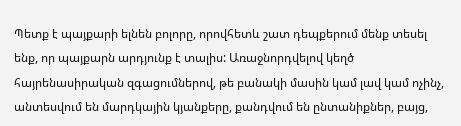Պետք է պայքարի ելնեն բոլորը, որովհետև շատ դեպքերում մենք տեսել ենք, որ պայքարն արդյունք է տալիս: Առաջնորդվելով կեղծ հայրենասիրական զգացումներով, թե բանակի մասին կամ լավ կամ ոչինչ, անտեսվում են մարդկային կյանքերը, քանդվում են ընտանիքներ, բայց,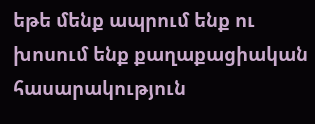եթե մենք ապրում ենք ու խոսում ենք քաղաքացիական հասարակություն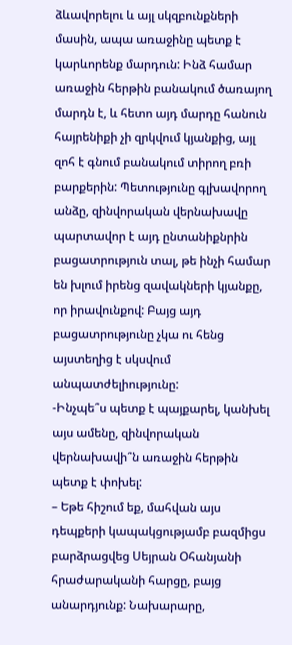ձևավորելու և այլ սկզբունքների մասին, ապա առաջինը պետք է կարևորենք մարդուն: Ինձ համար առաջին հերթին բանակում ծառայող մարդն է, և հետո այդ մարդը հանուն հայրենիքի չի զրկվում կյանքից, այլ զոհ է գնում բանակում տիրող բռի բարքերին: Պետությունը գլխավորող անձը, զինվորական վերնախավը պարտավոր է այդ ընտանիքնրին բացատրություն տալ, թե ինչի համար են խլում իրենց զավակների կյանքը, որ իրավունքով: Բայց այդ բացատրությունը չկա ու հենց այստեղից է սկսվում անպատժելիությունը:
-Ինչպե՞ս պետք է պայքարել, կանխել այս ամենը, զինվորական վերնախավի՞ն առաջին հերթին պետք է փոխել:
– Եթե հիշում եք, մահվան այս դեպքերի կապակցությամբ բազմիցս բարձրացվեց Սեյրան Օհանյանի հրաժարականի հարցը, բայց անարդյունք: Նախարարը,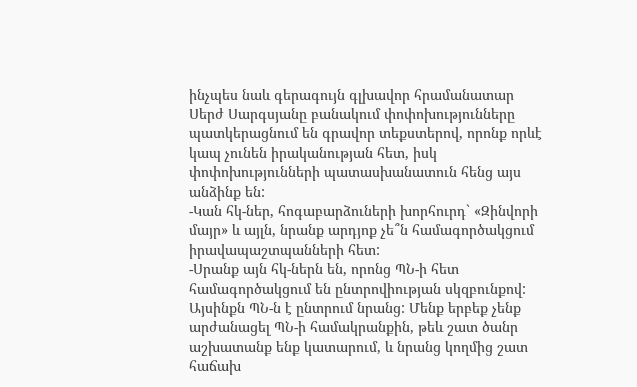ինչպես նաև գերագույն գլխավոր հրամանատար Սերժ Սարգսյանը բանակում փոփոխությունները պատկերացնում են գրավոր տեքստերով, որոնք որևէ կապ չունեն իրականության հետ, իսկ փոփոխությունների պատասխանատուն հենց այս անձինք են:
-Կան հկ-ներ, հոգաբարձուների խորհուրդ` «Զինվորի մայր» և այլն, նրանք արդյոք չե՞ն համագործակցում իրավապաշտպանների հետ:
-Սրանք այն հկ-ներն են, որոնց ՊՆ-ի հետ համագործակցում են ընտրովիության սկզբունքով: Այսինքն ՊՆ-ն է ընտրում նրանց: Մենք երբեք չենք արժանացել ՊՆ-ի համակրանքին, թեև շատ ծանր աշխատանք ենք կատարում, և նրանց կողմից շատ հաճախ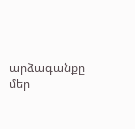արձագանքը մեր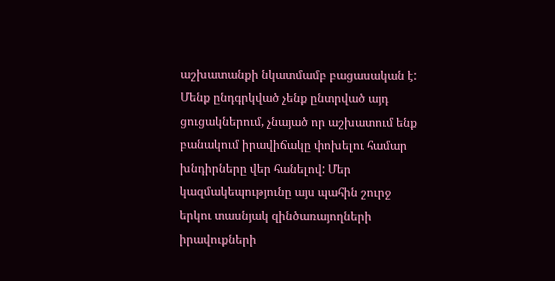աշխատանքի նկատմամբ բացասական է: Մենք ընդգրկված չենք ընտրված այդ ցուցակներում, չնայած որ աշխատում ենք բանակում իրավիճակը փոխելու համար խնդիրները վեր հանելով: Մեր կազմակեպությունը այս պահին շուրջ երկու տասնյակ զինծառայողների իրավուքների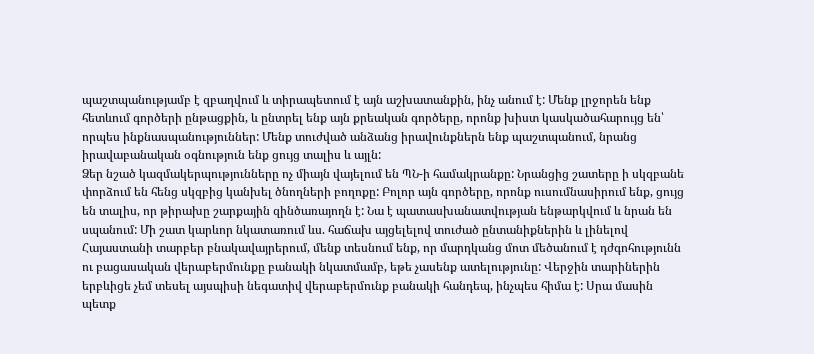պաշտպանությամբ է զբաղվում և տիրապետում է այն աշխատանքին, ինչ անում է: Մենք լրջորեն ենք հետևում գործերի ընթացքին, և ընտրել ենք այն քրեական գործերը, որոնք խիստ կասկածահարույց են՝ որպես ինքնասպանություններ: Մենք տուժված անձանց իրավունքներն ենք պաշտպանում, նրանց իրավաբանական օգնություն ենք ցույց տալիս և այլն:
Ձեր նշած կազմակերպությունները ոչ միայն վայելում են ՊՆ-ի համակրանքը: Նրանցից շատերը ի սկզբանե փորձում են հենց սկզբից կանխել ծնողների բողոքը: Բոլոր այն գործերը, որոնք ուսումնասիրում ենք, ցույց են տալիս, որ թիրախը շարքային զինծառայողն է: Նա է պատասխանատվության ենթարկվում և նրան են սպանում: Մի շատ կարևոր նկատառում ևս. հաճախ այցելելով տուժած ընտանիքներին և լինելով Հայաստանի տարբեր բնակավայրերում, մենք տեսնում ենք, որ մարդկանց մոտ մեծանում է դժգոհությունն ու բացասական վերաբերմունքը բանակի նկատմամբ, եթե չասենք ատելությունը: Վերջին տարիներին երբևիցե չեմ տեսել այսպիսի նեգատիվ վերաբերմունք բանակի հանդեպ, ինչպես հիմա է: Սրա մասին պետք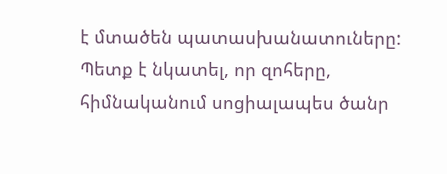է մտածեն պատասխանատուները: Պետք է նկատել, որ զոհերը, հիմնականում սոցիալապես ծանր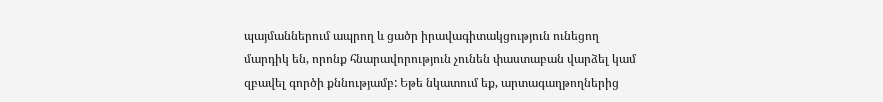պայմաններում ապրող և ցածր իրավագիտակցություն ունեցող մարդիկ են, որոնք հնարավորություն չունեն փաստաբան վարձել կամ զբավել գործի քննությամբ: Եթե նկատում եք, արտագաղթողներից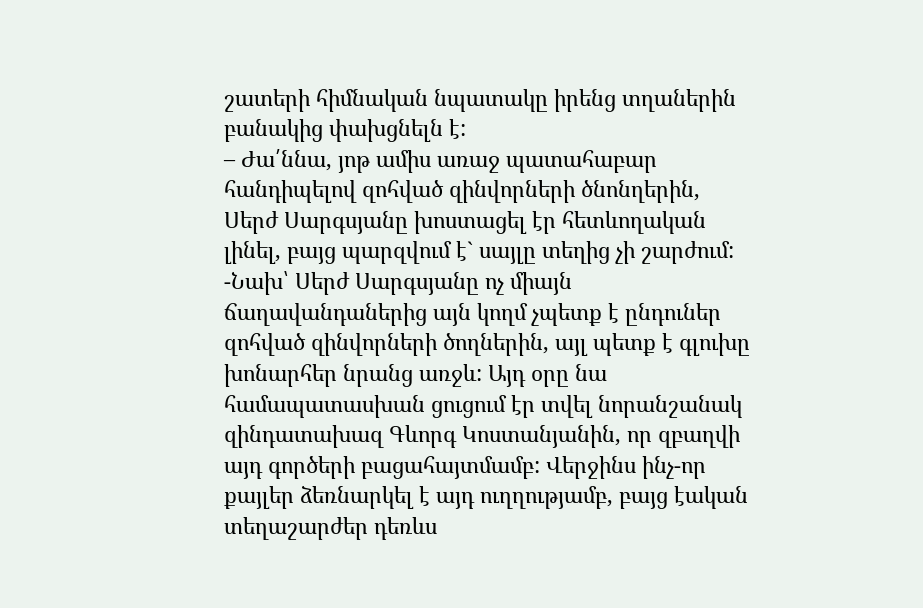շատերի հիմնական նպատակը իրենց տղաներին բանակից փախցնելն է:
– Ժա՛ննա, յոթ ամիս առաջ պատահաբար հանդիպելով զոհված զինվորների ծնոնղերին, Սերժ Սարգսյանը խոստացել էր հետևողական լինել, բայց պարզվում է` սայլը տեղից չի շարժում:
-Նախ՝ Սերժ Սարգսյանը ոչ միայն ճաղավանդաներից այն կողմ չպետք է ընդուներ զոհված զինվորների ծողներին, այլ պետք է գլուխը խոնարհեր նրանց առջև: Այդ օրը նա համապատասխան ցուցում էր տվել նորանշանակ զինդատախազ Գևորգ Կոստանյանին, որ զբաղվի այդ գործերի բացահայտմամբ: Վերջինս ինչ-որ քայլեր ձեռնարկել է այդ ուղղությամբ, բայց էական տեղաշարժեր դեռևս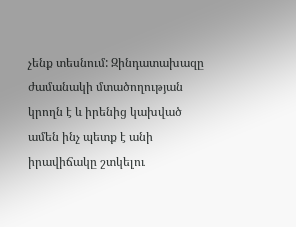չենք տեսնում: Զինդատախազը ժամանակի մտածողության կրողն է և իրենից կախված ամեն ինչ պետք է անի իրավիճակը շտկելու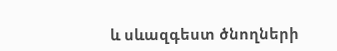և սևազգեստ ծնողների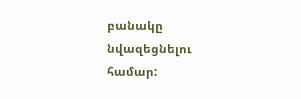բանակը նվազեցնելու համար: